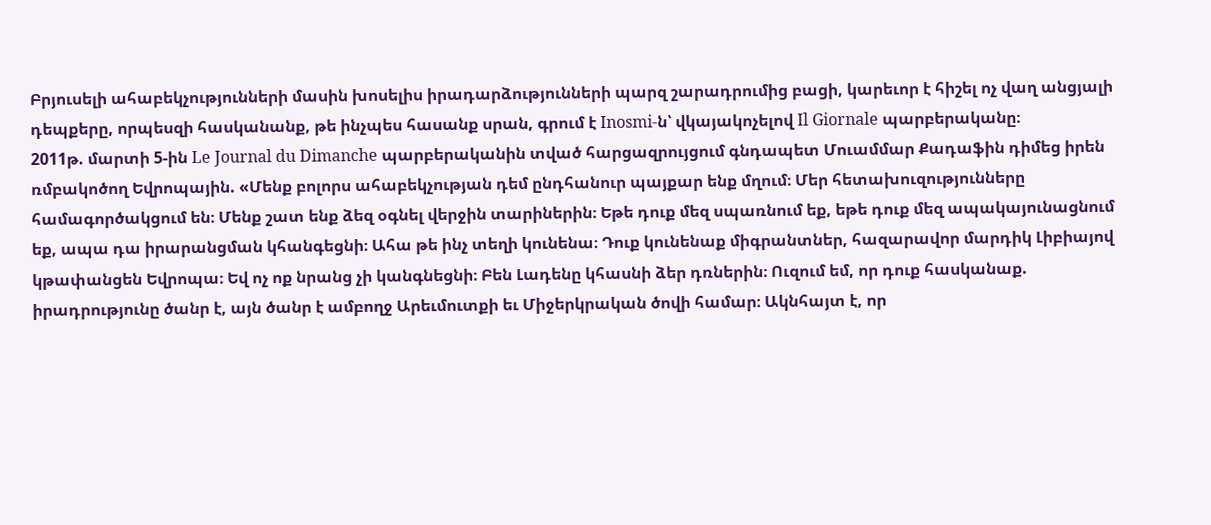Բրյուսելի ահաբեկչությունների մասին խոսելիս իրադարձությունների պարզ շարադրումից բացի, կարեւոր է հիշել ոչ վաղ անցյալի դեպքերը, որպեսզի հասկանանք, թե ինչպես հասանք սրան, գրում է Inosmi-ն՝ վկայակոչելով Il Giornale պարբերականը։
2011թ. մարտի 5-ին Le Journal du Dimanche պարբերականին տված հարցազրույցում գնդապետ Մուամմար Քադաֆին դիմեց իրեն ռմբակոծող Եվրոպային. «Մենք բոլորս ահաբեկչության դեմ ընդհանուր պայքար ենք մղում։ Մեր հետախուզությունները համագործակցում են։ Մենք շատ ենք ձեզ օգնել վերջին տարիներին։ Եթե դուք մեզ սպառնում եք, եթե դուք մեզ ապակայունացնում եք, ապա դա իրարանցման կհանգեցնի։ Ահա թե ինչ տեղի կունենա։ Դուք կունենաք միգրանտներ, հազարավոր մարդիկ Լիբիայով կթափանցեն Եվրոպա։ Եվ ոչ ոք նրանց չի կանգնեցնի։ Բեն Լադենը կհասնի ձեր դռներին։ Ուզում եմ, որ դուք հասկանաք. իրադրությունը ծանր է, այն ծանր է ամբողջ Արեւմուտքի եւ Միջերկրական ծովի համար։ Ակնհայտ է, որ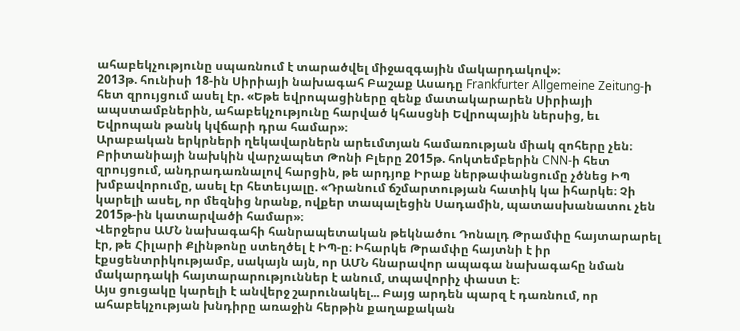ահաբեկչությունը սպառնում է տարածվել միջազգային մակարդակով»։
2013թ. հունիսի 18-ին Սիրիայի նախագահ Բաշաք Ասադը Frankfurter Allgemeine Zeitung-ի հետ զրույցում ասել էր. «Եթե եվրոպացիները զենք մատակարարեն Սիրիայի ապստամբներին, ահաբեկչությունը հարված կհասցնի Եվրոպային ներսից, եւ Եվրոպան թանկ կվճարի դրա համար»։
Արաբական երկրների ղեկավարներն արեւմտյան համառության միակ զոհերը չեն։ Բրիտանիայի նախկին վարչապետ Թոնի Բլերը 2015թ. հոկտեմբերին CNN-ի հետ զրույցում, անդրադառնալով հարցին, թե արդյոք Իրաք ներթափանցումը չծնեց ԻՊ խմբավորումը, ասել էր հետեւյալը. «Դրանում ճշմարտության հատիկ կա իհարկե։ Չի կարելի ասել, որ մեզնից նրանք, ովքեր տապալեցին Սադամին, պատասխանատու չեն 2015թ-ին կատարվածի համար»։
Վերջերս ԱՄՆ նախագահի հանրապետական թեկնածու Դոնալդ Թրամփը հայտարարել էր, թե Հիլարի Քլինթոնը ստեղծել է ԻՊ-ը։ Իհարկե Թրամփը հայտնի է իր էքսցենտրիկությամբ, սակայն այն, որ ԱՄՆ հնարավոր ապագա նախագահը նման մակարդակի հայտարարություններ է անում, տպավորիչ փաստ է։
Այս ցուցակը կարելի է անվերջ շարունակել... Բայց արդեն պարզ է դառնում, որ ահաբեկչության խնդիրը առաջին հերթին քաղաքական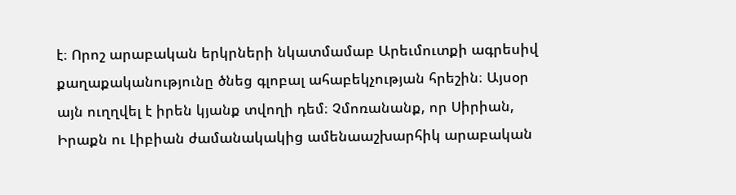է։ Որոշ արաբական երկրների նկատմամաբ Արեւմուտքի ագրեսիվ քաղաքականությունը ծնեց գլոբալ ահաբեկչության հրեշին։ Այսօր այն ուղղվել է իրեն կյանք տվողի դեմ։ Չմոռանանք, որ Սիրիան, Իրաքն ու Լիբիան ժամանակակից ամենաաշխարհիկ արաբական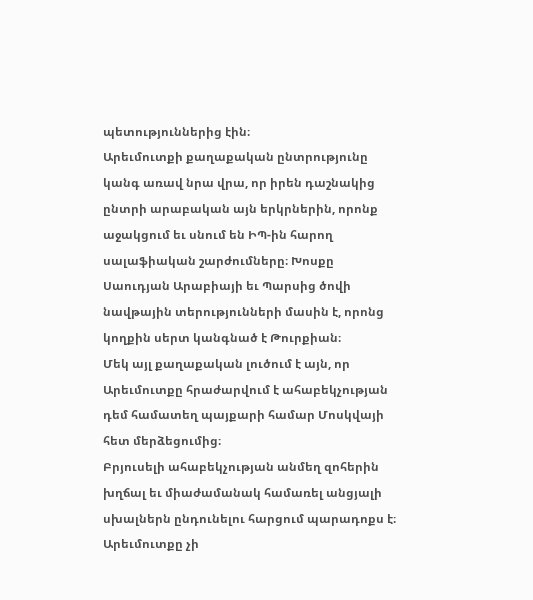պետություններից էին։
Արեւմուտքի քաղաքական ընտրությունը կանգ առավ նրա վրա, որ իրեն դաշնակից ընտրի արաբական այն երկրներին, որոնք աջակցում եւ սնում են ԻՊ-ին հարող սալաֆիական շարժումները։ Խոսքը Սաուդյան Արաբիայի եւ Պարսից ծովի նավթային տերությունների մասին է, որոնց կողքին սերտ կանգնած է Թուրքիան։
Մեկ այլ քաղաքական լուծում է այն, որ Արեւմուտքը հրաժարվում է ահաբեկչության դեմ համատեղ պայքարի համար Մոսկվայի հետ մերձեցումից։
Բրյուսելի ահաբեկչության անմեղ զոհերին խղճալ եւ միաժամանակ համառել անցյալի սխալներն ընդունելու հարցում պարադոքս է։ Արեւմուտքը չի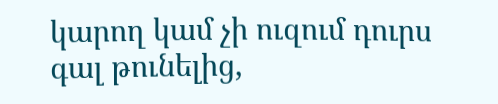կարող կամ չի ուզում դուրս գալ թունելից,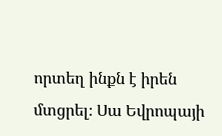որտեղ ինքն է իրեն մտցրել։ Սա Եվրոպայի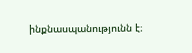ինքնասպանությունն է։